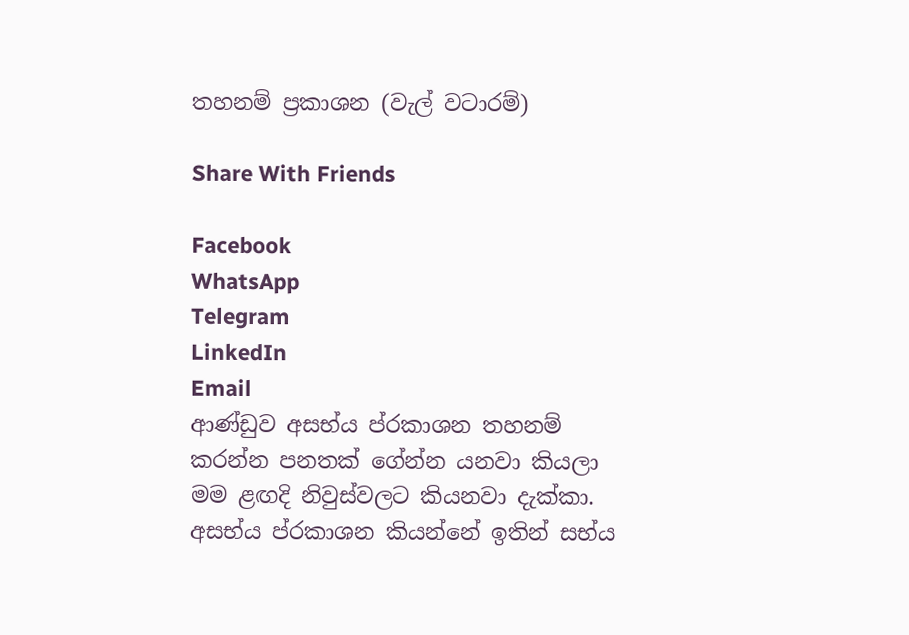තහනම් ප්‍රකාශන (වැල් වටාරම්)

Share With Friends

Facebook
WhatsApp
Telegram
LinkedIn
Email
ආණ්ඩුව අසභ්ය ප්රකාශන තහනම් කරන්න පනතක් ගේන්න යනවා කියලා මම ළඟදි නිවුස්වලට කියනවා දැක්කා. අසභ්ය ප්රකාශන කියන්නේ ඉතින් සභ්ය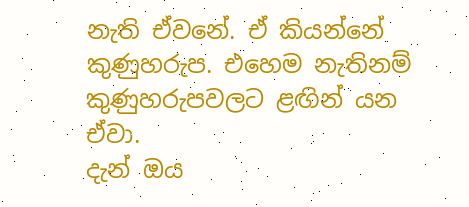නැති ඒවනේ. ඒ කියන්නේ කුණුහරුප. එහෙම නැතිනම් කුණුහරුපවලට ළඟින් යන ඒවා.
දැන් ඔය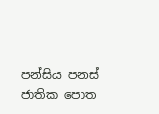පන්සිය පනස් ජාතික පොත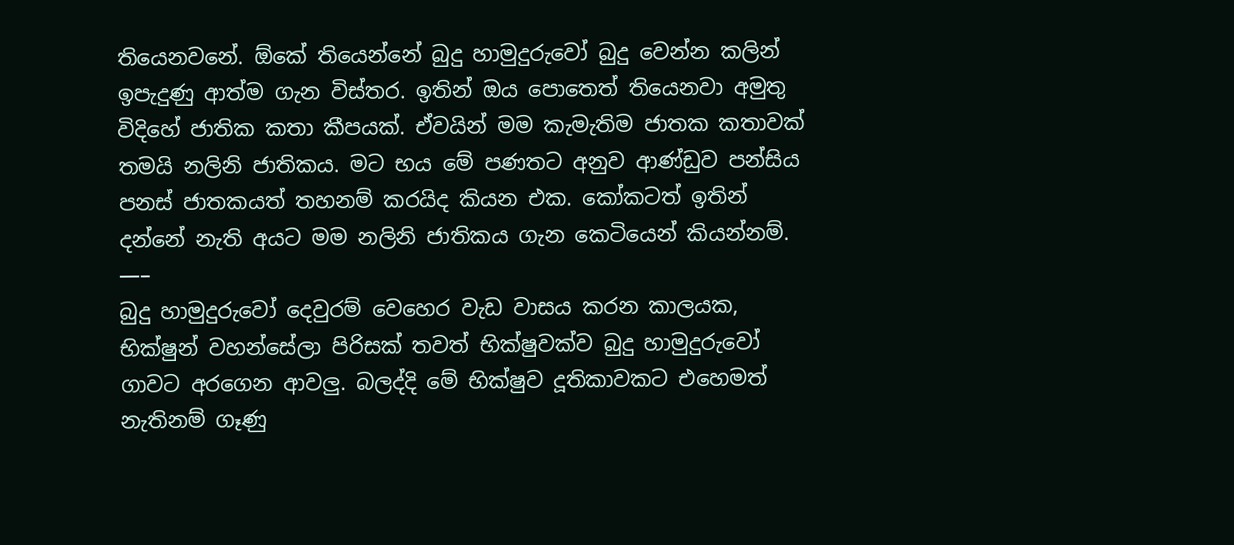තියෙනවනේ. ඕකේ තියෙන්නේ බුදු හාමුදුරුවෝ බුදු වෙන්න කලින් ඉපැදුණු ආත්ම ගැන විස්තර. ඉතින් ඔය පොතෙත් තියෙනවා අමුතු විදිහේ ජාතික කතා කීපයක්. ඒවයින් මම කැමැතිම ජාතක කතාවක් තමයි නලිනි ජාතිකය. මට භය මේ පණතට අනුව ආණ්ඩුව පන්සිය පනස් ජාතකයත් තහනම් කරයිද කියන එක. කෝකටත් ඉතින් දන්නේ නැති අයට මම නලිනි ජාතිකය ගැන කෙටියෙන් කියන්නම්.
—–
බුදු හාමුදුරුවෝ දෙවුරම් වෙහෙර වැඩ වාසය කරන කාලයක, භික්ෂුන් වහන්සේලා පිරිසක් තවත් භික්ෂුවක්ව බුදු හාමුදුරුවෝ ගාවට අරගෙන ආවලු. බලද්දි මේ භික්ෂුව දූතිකාවකට එහෙමත් නැතිනම් ගෑණු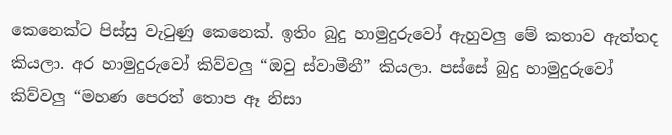කෙනෙක්ට පිස්සු වැටුණු කෙනෙක්. ඉතිං බුදු හාමුදුරුවෝ ඇහුවලු මේ කතාව ඇත්තද කියලා. අර හාමුදුරුවෝ කිව්වලු “ඔවු ස්වාමීනී” කියලා. පස්සේ බුදු හාමුදුරුවෝ කිව්වලු “මහණ පෙරත් තොප ඈ නිසා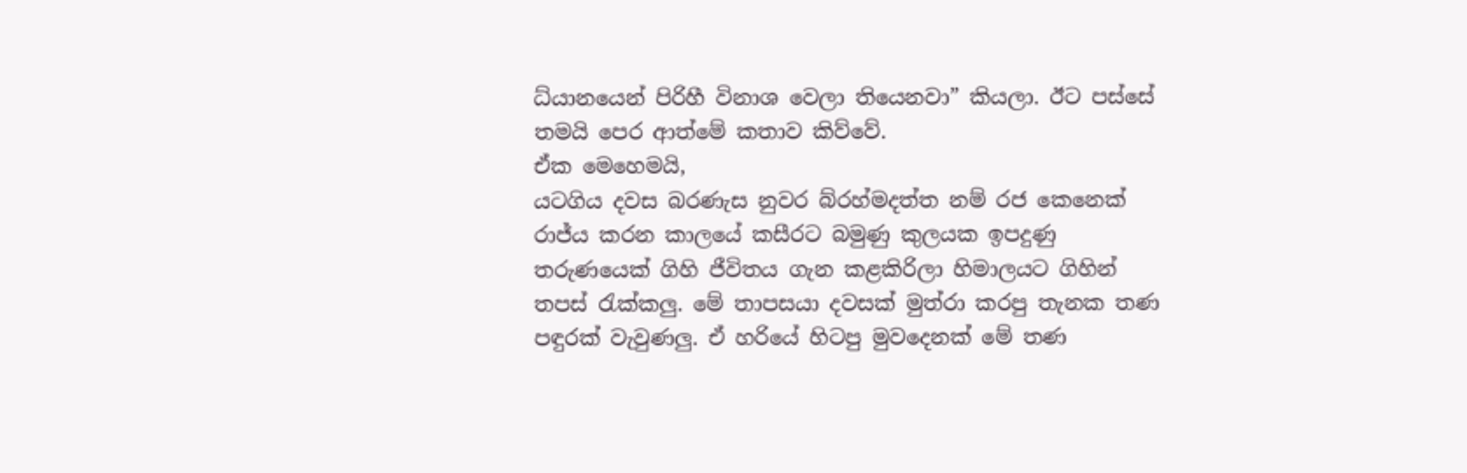ධ්යානයෙන් පිරිහී විනාශ වෙලා තියෙනවා” කියලා. ඊට පස්සේ තමයි පෙර ආත්මේ කතාව කිව්වේ.
ඒක මෙහෙමයි,
යටගිය දවස බරණැස නුවර බ්රහ්මදත්ත නම් රජ කෙනෙක් රාජ්ය කරන කාලයේ කසීරට බමුණු කුලයක ඉපදුණු තරුණයෙක් ගිහි ජීවිතය ගැන කළකිරිලා හිමාලයට ගිහින් තපස් රැක්කලු. මේ තාපසයා දවසක් මුත්රා කරපු තැනක තණ පඳුරක් වැවුණලු. ඒ හරියේ හිටපු මුවදෙනක් මේ තණ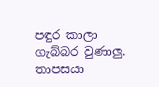පඳුර කාලා ගැබ්බර වුණාලු. තාපසයා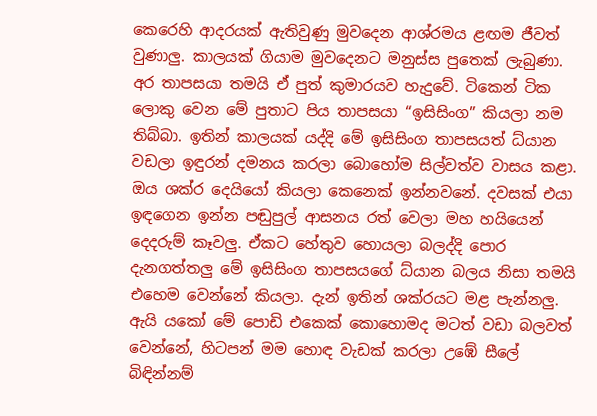කෙරෙහි ආදරයක් ඇතිවුණු මුවදෙන ආශ්රමය ළඟම ජීවත් වුණාලු. කාලයක් ගියාම මුවදෙනට මනුස්ස පුතෙක් ලැබුණා. අර තාපසයා තමයි ඒ පුත් කුමාරයව හැදුවේ. ටිකෙන් ටික ලොකු වෙන මේ පුතාට පිය තාපසයා “ඉසිසිංග” කියලා නම තිබ්බා. ඉතින් කාලයක් යද්දි මේ ඉසිසිංග තාපසයත් ධ්යාන වඩලා ඉඳුරන් දමනය කරලා බොහෝම සිල්වත්ව වාසය කළා.
ඔය ශක්ර දෙයියෝ කියලා කෙනෙක් ඉන්නවනේ. දවසක් එයා ඉඳගෙන ඉන්න පඬුපුල් ආසනය රත් වෙලා මහ හයියෙන් දෙදරුම් කෑවලු. ඒකට හේතුව හොයලා බලද්දි පොර දැනගත්තලු මේ ඉසිසිංග තාපසයගේ ධ්යාන බලය නිසා තමයි එහෙම වෙන්නේ කියලා. දැන් ඉතින් ශක්රයට මළ පැන්නලු. ඇයි යකෝ මේ පොඩි එකෙක් කොහොමද මටත් වඩා බලවත් වෙන්නේ, හිටපන් මම හොඳ වැඩක් කරලා උඹේ සීලේ බිඳින්නම්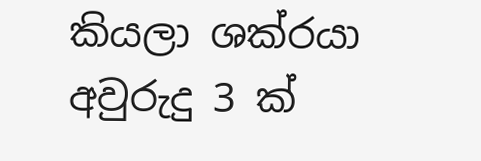කියලා ශක්රයා අවුරුදු 3 ක්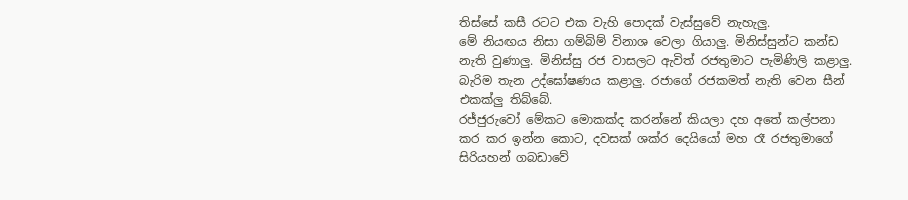තිස්සේ කසී රටට එක වැහි පොදක් වැස්සුවේ නැහැලු.
මේ නියඟය නිසා ගම්බිම් විනාශ වෙලා ගියාලු. මිනිස්සුන්ට කන්ඩ නැති වුණාලු. මිනිස්සු රජ වාසලට ඇවිත් රජතුමාට පැමිණිලි කළාලු. බැරිම තැන උද්ඝෝෂණය කළාලු. රජාගේ රජකමත් නැති වෙන සීන් එකක්ලු තිබ්බේ.
රජ්ජුරුවෝ මේකට මොකක්ද කරන්නේ කියලා දහ අතේ කල්පනා කර කර ඉන්න කොට, දවසක් ශක්ර දෙයියෝ මහ රෑ රජතුමාගේ සිරියහන් ගබඩාවේ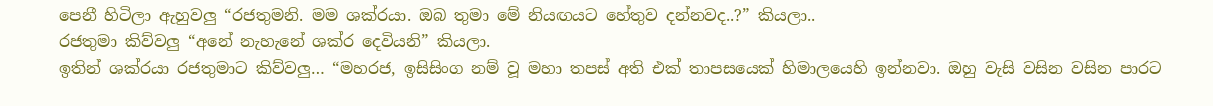පෙනී හිටිලා ඇහුවලු “රජතුමනි. මම ශක්රයා. ඔබ තුමා මේ නියඟයට හේතුව දන්නවද..?” කියලා..
රජතුමා කිව්වලු “අනේ නැහැනේ ශක්ර දෙවියනි” කියලා.
ඉතින් ශක්රයා රජතුමාට කිව්වලු… “මහරජ, ඉසිසිංග නම් වූ මහා තපස් අති එක් තාපසයෙක් හිමාලයෙහි ඉන්නවා. ඔහු වැසි වසින වසින පාරට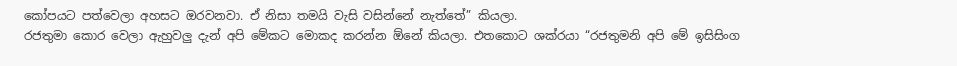කෝපයට පත්වෙලා අහසට ඔරවනවා. ඒ නිසා තමයි වැසි වසින්නේ නැත්තේ” කියලා.
රජතුමා කොර වෙලා ඇහුවලු දැන් අපි මේකට මොකද කරන්න ඕනේ කියලා. එතකොට ශක්රයා “රජතුමනි අපි මේ ඉසිසිංග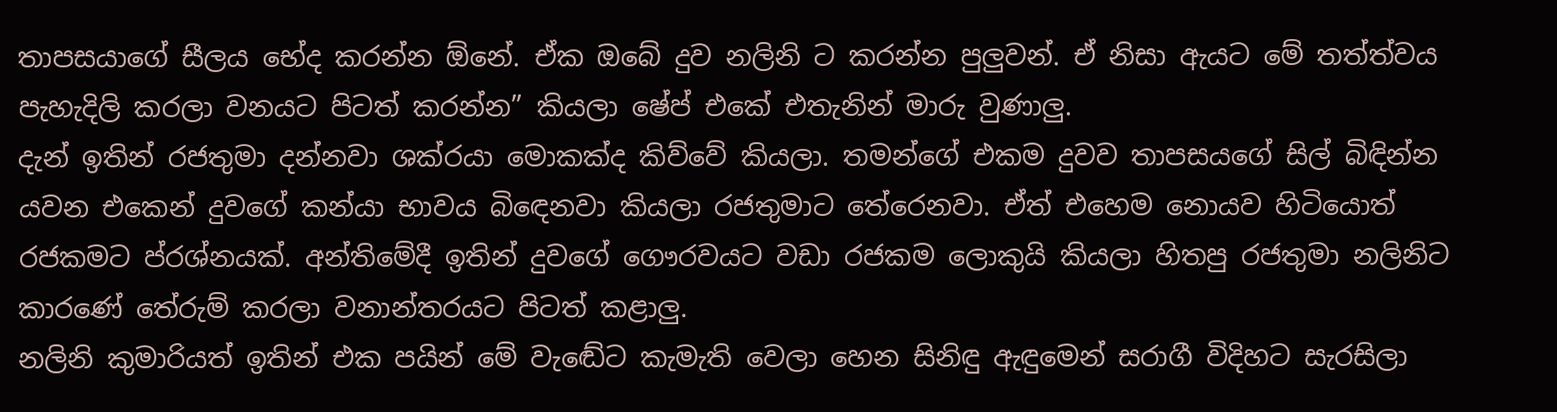තාපසයාගේ සීලය භේද කරන්න ඕනේ. ඒක ඔබේ දුව නලිනි ට කරන්න පුලුවන්. ඒ නිසා ඇයට මේ තත්ත්වය පැහැදිලි කරලා වනයට පිටත් කරන්න” කියලා ෂේප් එකේ එතැනින් මාරු වුණාලු.
දැන් ඉතින් රජතුමා දන්නවා ශක්රයා මොකක්ද කිව්වේ කියලා. තමන්ගේ එකම දුවව තාපසයගේ සිල් බිඳින්න යවන එකෙන් දුවගේ කන්යා භාවය බිඳෙනවා කියලා රජතුමාට තේරෙනවා. ඒත් එහෙම නොයව හිටියොත් රජකමට ප්රශ්නයක්. අන්තිමේදී ඉතින් දුවගේ ගෞරවයට වඩා රජකම ලොකුයි කියලා හිතපු රජතුමා නලිනිට කාරණේ තේරුම් කරලා වනාන්තරයට පිටත් කළාලු.
නලිනි කුමාරියත් ඉතින් එක පයින් මේ වැඬේට කැමැති වෙලා හෙන සිනිඳු ඇඳුමෙන් සරාගී විදිහට සැරසිලා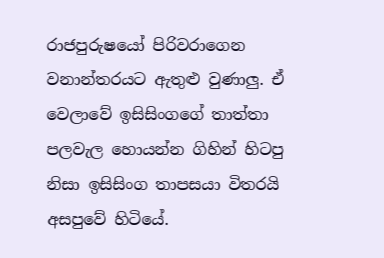රාජපුරුෂයෝ පිරිවරාගෙන වනාන්තරයට ඇතුළු වුණාලු. ඒ වෙලාවේ ඉසිසිංගගේ තාත්තා පලවැල හොයන්න ගිහින් හිටපු නිසා ඉසිසිංග තාපසයා විතරයි අසපුවේ හිටියේ.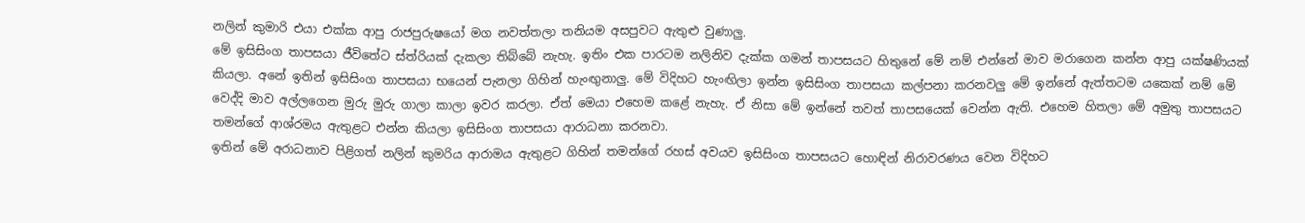නලින් කුමාරි එයා එක්ක ආපු රාජපුරුෂයෝ මග නවත්තලා තනියම අසපුවට ඇතුළු වුණාලු.
මේ ඉසිසිංග තාපසයා ජීවිතේට ස්ත්රියක් දැකලා තිබ්බේ නැහැ. ඉතිං එක පාරටම නලිනිව දැක්ක ගමන් තාපසයට හිතුනේ මේ නම් එන්නේ මාව මරාගෙන කන්න ආපු යක්ෂණියක් කියලා. අනේ ඉතින් ඉසිසිංග තාපසයා භයෙන් පැනලා ගිහින් හැංඟුනාලු. මේ විදිහට හැංඟිලා ඉන්න ඉසිසිංග තාපසයා කල්පනා කරනවලු මේ ඉන්නේ ඇත්තටම යකෙක් නම් මේ වෙද්දි මාව අල්ලගෙන මුරු මුරු ගාලා කාලා ඉවර කරලා. ඒත් මෙයා එහෙම කළේ නැහැ. ඒ නිසා මේ ඉන්නේ තවත් තාපසයෙක් වෙන්න ඇති. එහෙම හිතලා මේ අමුතු තාපසයට තමන්ගේ ආශ්රමය ඇතුළට එන්න කියලා ඉසිසිංග තාපසයා ආරාධනා කරනවා.
ඉතින් මේ අරාධනාව පිළිගත් නලින් කුමරිය ආරාමය ඇතුළට ගිහින් තමන්ගේ රහස් අවයව ඉසිසිංග තාපසයට හොඳින් නිරාවරණය වෙන විදිහට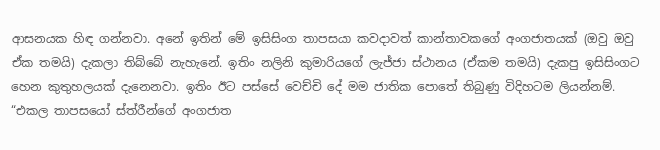ආසනයක හිඳ ගන්නවා. අනේ ඉතින් මේ ඉසිසිංග තාපසයා කවදාවත් කාන්තාවකගේ අංගජාතයක් (ඔවු ඔවු ඒක තමයි) දැකලා තිබ්බේ නැහැනේ. ඉතිං නලිනි කුමාරියගේ ලැජ්ජා ස්ථානය (ඒකම තමයි) දැකපු ඉසිසිංගට හෙන කුතුහලයක් දැනෙනවා. ඉතිං ඊට පස්සේ වෙච්චි දේ මම ජාතික පොතේ තිබුණු විදිහටම ලියන්නම්.
“එකල තාපසයෝ ස්ත්රීන්ගේ අංගජාත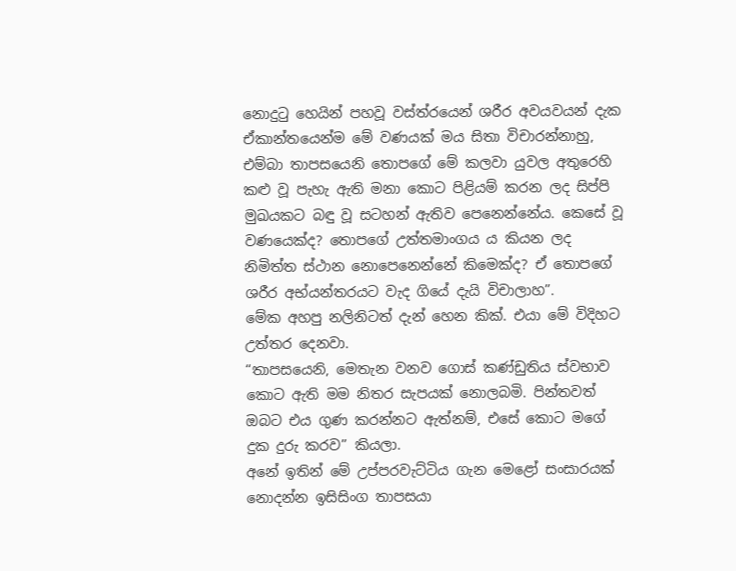නොදුටු හෙයින් පහවූ වස්ත්රයෙන් ශරීර අවයවයන් දැක ඒකාන්තයෙන්ම මේ වණයක් මය සිතා විචාරන්නාහු, එම්බා තාපසයෙනි තොපගේ මේ කලවා යුවල අතුරෙහි කළු වූ පැහැ ඇති මනා කොට පිළියම් කරන ලද සිප්පි මුඛයකට බඳු වූ සටහන් ඇතිව පෙනෙන්නේය. කෙසේ වූ වණයෙක්ද? තොපගේ උත්තමාංගය ය කියන ලද නිමිත්ත ස්ථාන නොපෙනෙන්නේ කිමෙක්ද? ඒ තොපගේ ශරීර අභ්යන්තරයට වැද ගියේ දැයි විචාලාහ”.
මේක අහපු නලිනිටත් දැන් හෙන කික්. එයා මේ විදිහට උත්තර දෙනවා.
“තාපසයෙනි, මෙතැන වනව ගොස් කණ්ඩුතිය ස්වභාව කොට ඇති මම නිතර සැපයක් නොලබමි. පින්තවත් ඔබට එය ගුණ කරන්නට ඇත්නම්, එසේ කොට මගේ දුක දුරු කරව” කියලා.
අනේ ඉතින් මේ උප්පරවැට්ටිය ගැන මෙළෝ සංසාරයක් නොදන්න ඉසිසිංග තාපසයා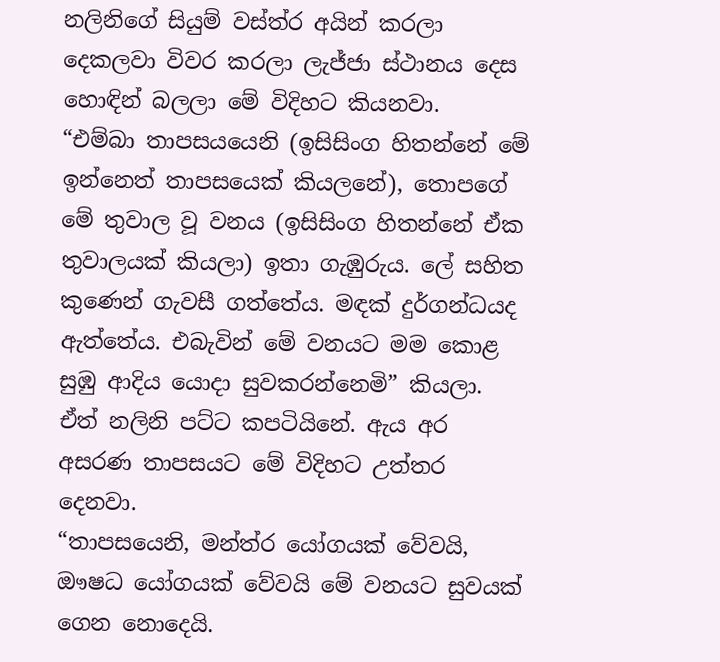නලිනිගේ සියුම් වස්ත්ර අයින් කරලා දෙකලවා විවර කරලා ලැජ්ජා ස්ථානය දෙස හොඳින් බලලා මේ විදිහට කියනවා.
“එම්බා තාපසයයෙනි (ඉසිසිංග හිතන්නේ මේ ඉන්නෙත් තාපසයෙක් කියලනේ), තොපගේ මේ තුවාල වූ වනය (ඉසිසිංග හිතන්නේ ඒක තුවාලයක් කියලා) ඉතා ගැඹුරුය. ලේ සහිත කුණෙන් ගැවසී ගත්තේය. මඳක් දුර්ගන්ධයද ඇත්තේය. එබැවින් මේ වනයට මම කොළ සුඹු ආදිය යොදා සුවකරන්නෙමි” කියලා.
ඒත් නලිනි පට්ට කපටියිනේ. ඇය අර අසරණ තාපසයට මේ විදිහට උත්තර දෙනවා.
“තාපසයෙනි, මන්ත්ර යෝගයක් වේවයි, ඖෂධ යෝගයක් වේවයි මේ වනයට සුවයක් ගෙන නොදෙයි.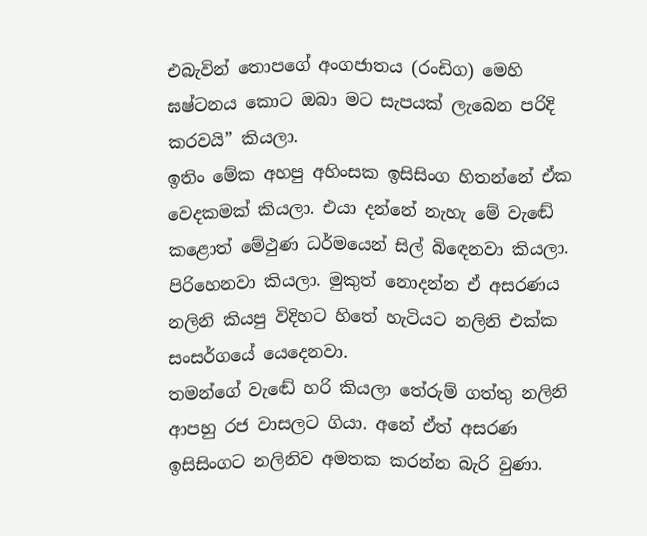එබැවින් තොපගේ අංගජාතය (රංඩිග) මෙහි ඝෂ්ටනය කොට ඔබා මට සැපයක් ලැබෙන පරිදි කරවයි” කියලා.
ඉතිං මේක අහපු අහිංසක ඉසිසිංග හිතන්නේ ඒක වෙදකමක් කියලා. එයා දන්නේ නැහැ මේ වැඬේ කළොත් මේථුණ ධර්මයෙන් සිල් බිඳෙනවා කියලා. පිරිහෙනවා කියලා. මුකුත් නොදන්න ඒ අසරණය නලිනි කියපු විදිහට හිතේ හැටියට නලිනි එක්ක සංසර්ගයේ යෙදෙනවා.
තමන්ගේ වැඬේ හරි කියලා තේරුම් ගත්තු නලිනි ආපහු රජ වාසලට ගියා. අනේ ඒත් අසරණ ඉසිසිංගට නලිනිව අමතක කරන්න බැරි වුණා.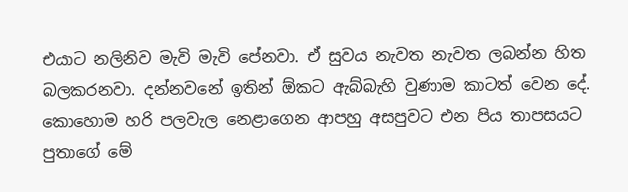එයාට නලිනිව මැවි මැවි පේනවා. ඒ සුවය නැවත නැවත ලබන්න හිත බලකරනවා. දන්නවනේ ඉතින් ඕකට ඇබ්බැහි වුණාම කාටත් වෙන දේ.
කොහොම හරි පලවැල නෙළාගෙන ආපහු අසපුවට එන පිය තාපසයට පුතාගේ මේ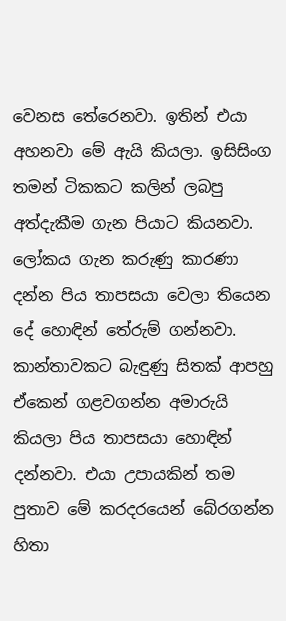වෙනස තේරෙනවා. ඉතින් එයා අහනවා මේ ඇයි කියලා. ඉසිසිංග තමන් ටිකකට කලින් ලබපු අත්දැකීම ගැන පියාට කියනවා. ලෝකය ගැන කරුණු කාරණා දන්න පිය තාපසයා වෙලා තියෙන දේ හොඳින් තේරුම් ගන්නවා. කාන්තාවකට බැඳුණු සිතක් ආපහු ඒකෙන් ගළවගන්න අමාරුයි කියලා පිය තාපසයා හොඳින් දන්නවා. එයා උපායකින් තම පුතාව මේ කරදරයෙන් බේරගන්න හිතා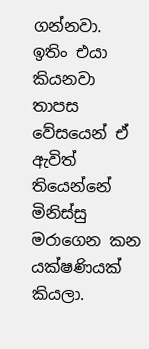ගන්නවා.
ඉතිං එයා කියනවා තාපස වේසයෙන් ඒ ඇවිත් තියෙන්නේ මිනිස්සු මරාගෙන කන යක්ෂණියක් කියලා.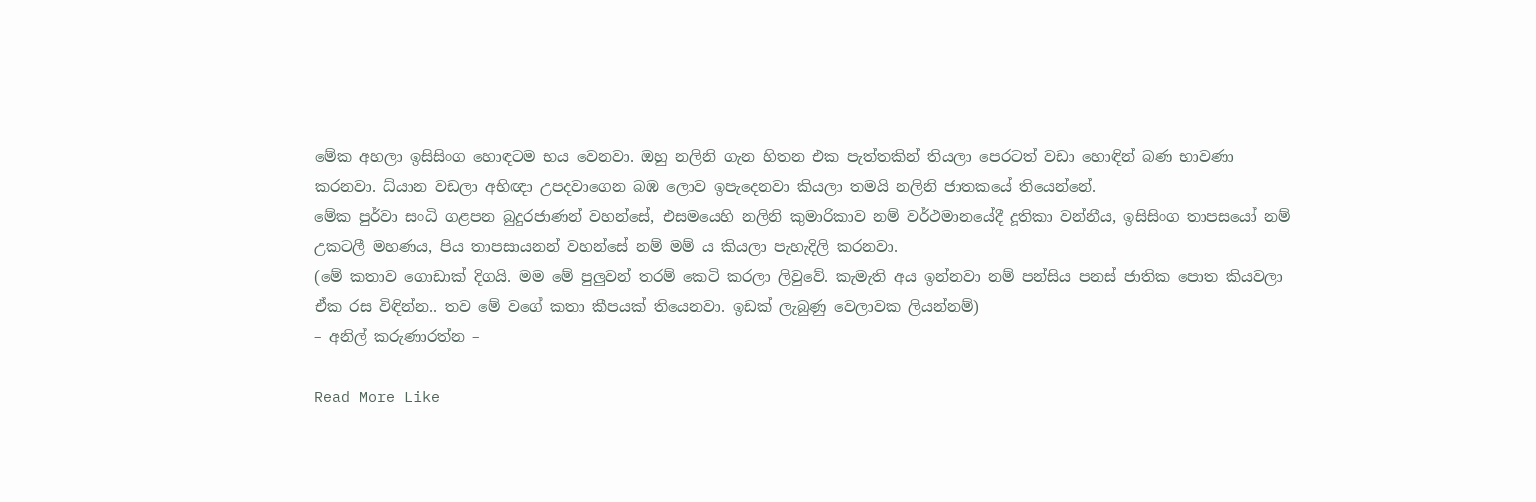මේක අහලා ඉසිසිංග හොඳටම භය වෙනවා. ඔහු නලිනි ගැන හිතන එක පැත්තකින් තියලා පෙරටත් වඩා හොඳින් බණ භාවණා කරනවා. ධ්යාන වඩලා අභිඥා උපදවාගෙන බඹ ලොව ඉපැදෙනවා කියලා තමයි නලිනි ජාතකයේ තියෙන්නේ.
මේක පුර්වා සංධි ගළපන බුදුරජාණන් වහන්සේ, එසමයෙහි නලිනි කුමාරිකාව නම් වර්ථමානයේදී දූතිකා වන්නීය, ඉසිසිංග තාපසයෝ නම් උකටලී මහණය, පිය තාපසායනන් වහන්සේ නම් මම් ය කියලා පැහැදිලි කරනවා.
(මේ කතාව ගොඩාක් දිගයි. මම මේ පුලුවන් තරම් කෙටි කරලා ලිවුවේ. කැමැති අය ඉන්නවා නම් පන්සිය පනස් ජාතික පොත කියවලා ඒක රස විඳින්න.. තව මේ වගේ කතා කීපයක් තියෙනවා. ඉඩක් ලැබුණු වෙලාවක ලියන්නම්)
– අනිල් කරුණාරත්න –

Read More Like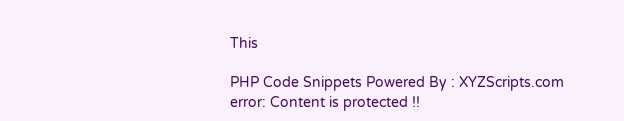This

PHP Code Snippets Powered By : XYZScripts.com
error: Content is protected !!